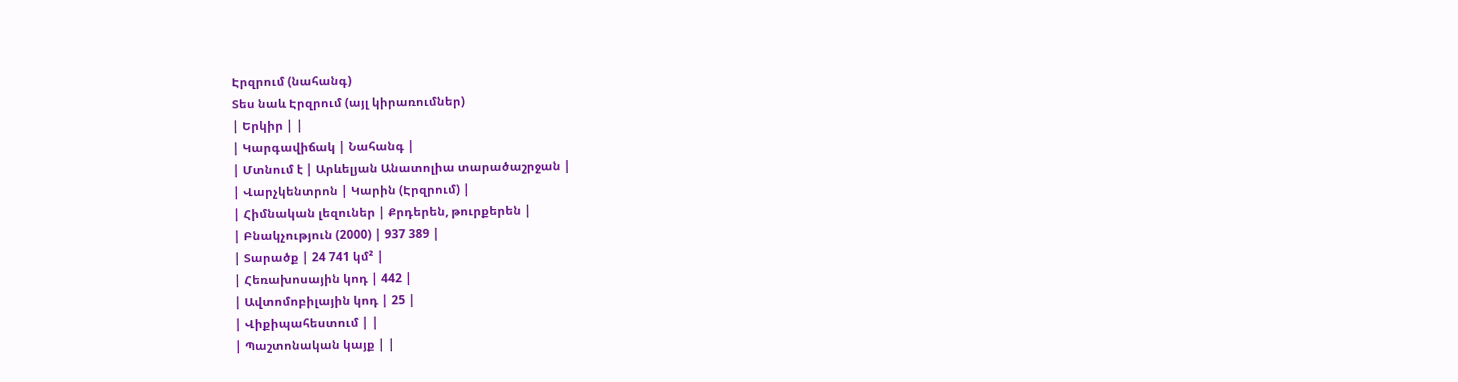Էրզրում (նահանգ)
Տես նաև Էրզրում (այլ կիրառումներ)
| Երկիր | |
| Կարգավիճակ | Նահանգ |
| Մտնում է | Արևելյան Անատոլիա տարածաշրջան |
| Վարչկենտրոն | Կարին (Էրզրում) |
| Հիմնական լեզուներ | Քրդերեն, թուրքերեն |
| Բնակչություն (2000) | 937 389 |
| Տարածք | 24 741 կմ² |
| Հեռախոսային կոդ | 442 |
| Ավտոմոբիլային կոդ | 25 |
| Վիքիպահեստում | |
| Պաշտոնական կայք | |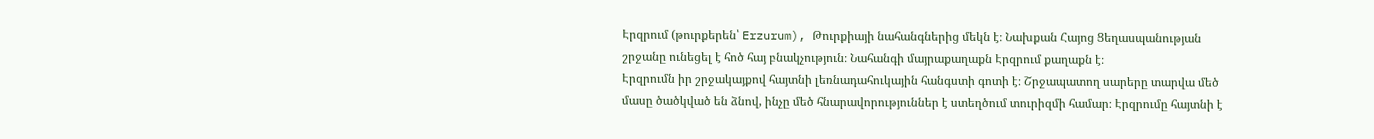Էրզրում (թուրքերեն՝ Erzurum), Թուրքիայի նահանգներից մեկն է։ Նախքան Հայոց Ցեղասպանության շրջանը ունեցել է հոծ հայ բնակչություն։ Նահանգի մայրաքաղաքն Էրզրում քաղաքն է։
Էրզրումն իր շրջակայքով հայտնի լեռնադահուկային հանգստի գոտի է։ Շրջապատող սարերը տարվա մեծ մասը ծածկված են ձնով, ինչը մեծ հնարավորություններ է ստեղծում տուրիզմի համար։ Էրզրումը հայտնի է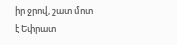իր ջրով, շատ մոտ է Եփրատ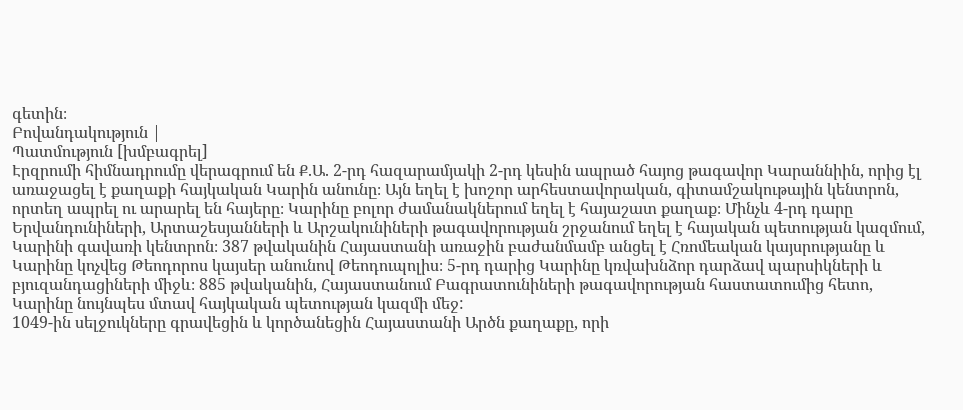գետին։
Բովանդակություն |
Պատմություն [խմբագրել]
Էրզրումի հիմնադրումը վերագրում են Ք.Ա. 2-րդ հազարամյակի 2-րդ կեսին ապրած հայոց թագավոր Կարաննիին, որից էլ առաջացել է քաղաքի հայկական Կարին անունը։ Այն եղել է խոշոր արհեստավորական, գիտամշակութային կենտրոն, որտեղ ապրել ու արարել են հայերը։ Կարինը բոլոր ժամանակներում եղել է հայաշատ քաղաք։ Մինչև 4-րդ դարը Երվանդունիների, Արտաշեսյանների և Արշակունիների թագավորության շրջանում եղել է հայական պետության կազմում, Կարինի գավառի կենտրոն։ 387 թվականին Հայաստանի առաջին բաժանմամբ անցել է Հռոմեական կայսրությանը և Կարինը կոչվեց Թեոդորոս կայսեր անունով Թեոդուպոլիս։ 5-րդ դարից Կարինը կռվախնձոր դարձավ պարսիկների և բյուզանդացիների միջև։ 885 թվականին, Հայաստանում Բագրատունիների թագավորության հաստատումից հետո, Կարինը նույնպես մտավ հայկական պետության կազմի մեջ:
1049-ին սելջուկները գրավեցին և կործանեցին Հայաստանի Արծն քաղաքը, որի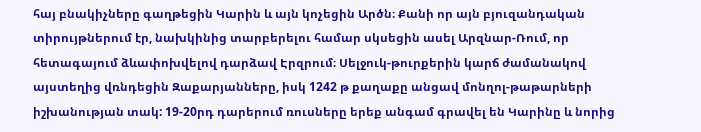հայ բնակիչները գաղթեցին Կարին և այն կոչեցին Արծն։ Քանի որ այն բյուզանդական տիրույթներում էր, նախկինից տարբերելու համար սկսեցին ասել Արզնար-Ռում, որ հետագայում ձևափոխվելով դարձավ Էրզրում։ Սելջուկ-թուրքերին կարճ ժամանակով այստեղից վռնդեցին Զաքարյանները, իսկ 1242 թ քաղաքը անցավ մոնղոլ-թաթարների իշխանության տակ: 19-20րդ դարերում ռուսները երեք անգամ գրավել են Կարինը և նորից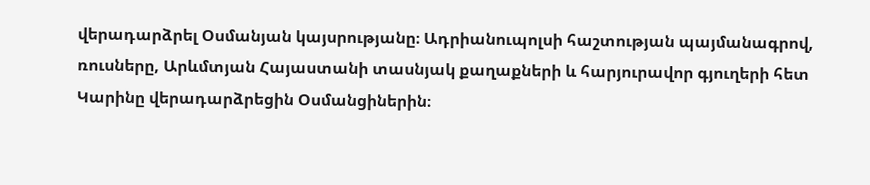վերադարձրել Օսմանյան կայսրությանը։ Ադրիանուպոլսի հաշտության պայմանագրով, ռուսները, Արևմտյան Հայաստանի տասնյակ քաղաքների և հարյուրավոր գյուղերի հետ Կարինը վերադարձրեցին Օսմանցիներին։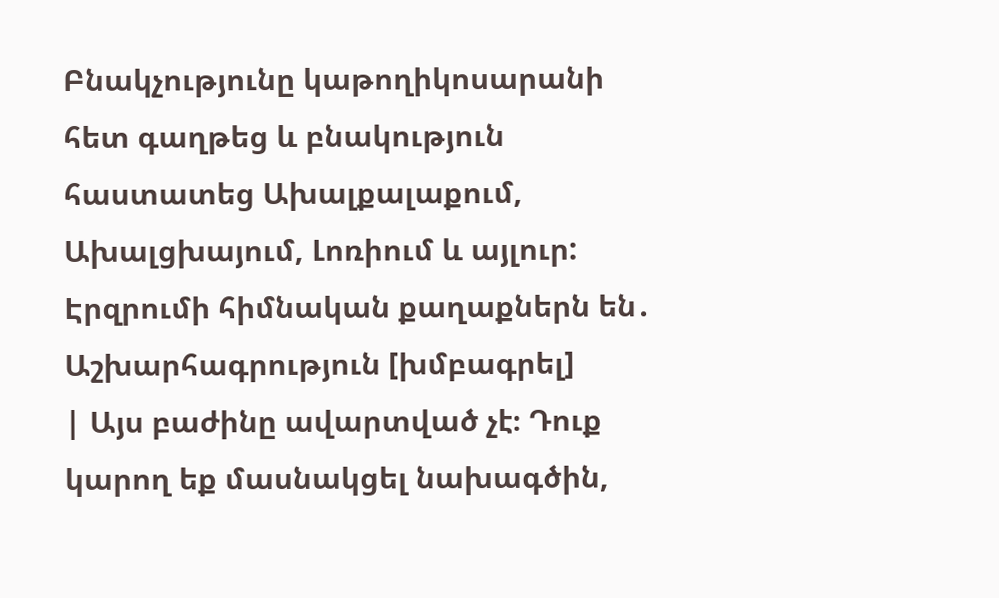Բնակչությունը կաթողիկոսարանի հետ գաղթեց և բնակություն հաստատեց Ախալքալաքում, Ախալցխայում, Լոռիում և այլուր:
Էրզրումի հիմնական քաղաքներն են․
Աշխարհագրություն [խմբագրել]
| Այս բաժինը ավարտված չէ։ Դուք կարող եք մասնակցել նախագծին,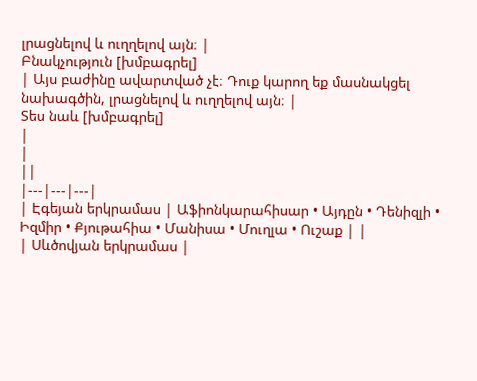լրացնելով և ուղղելով այն։ |
Բնակչություն [խմբագրել]
| Այս բաժինը ավարտված չէ։ Դուք կարող եք մասնակցել նախագծին, լրացնելով և ուղղելով այն։ |
Տես նաև [խմբագրել]
|
|
||
|---|---|---|
| Էգեյան երկրամաս | Աֆիոնկարահիսար • Այդըն • Դենիզլի • Իզմիր • Քյութահիա • Մանիսա • Մուղլա • Ուշաք | |
| Սևծովյան երկրամաս |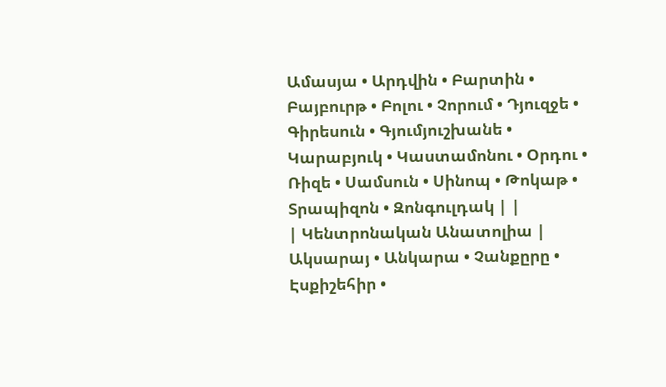Ամասյա • Արդվին • Բարտին • Բայբուրթ • Բոլու • Չորում • Դյուզջե • Գիրեսուն • Գյումյուշխանե • Կարաբյուկ • Կաստամոնու • Օրդու • Ռիզե • Սամսուն • Սինոպ • Թոկաթ • Տրապիզոն • Զոնգուլդակ | |
| Կենտրոնական Անատոլիա | Ակսարայ • Անկարա • Չանքըրը • Էսքիշեհիր •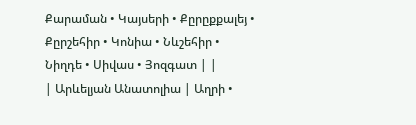Քարաման • Կայսերի • Քըրըքքալեյ • Քըրշեհիր • Կոնիա • Նևշեհիր • Նիղդե • Սիվաս • Յոզգատ | |
| Արևելյան Անատոլիա | Աղրի •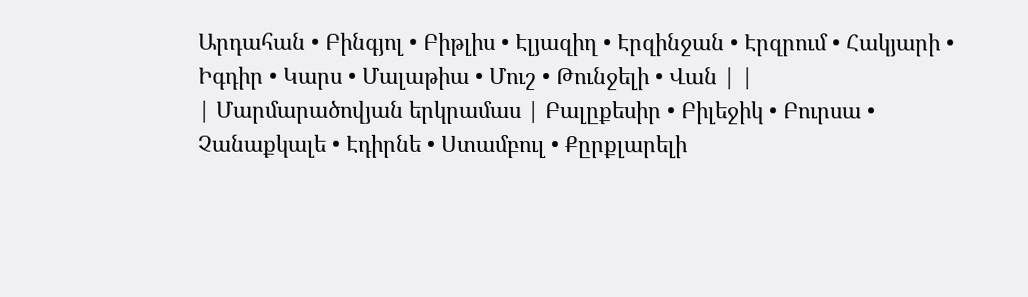Արդահան • Բինգյոլ • Բիթլիս • Էլյազիղ • Էրզինջան • Էրզրում • Հակյարի • Իգդիր • Կարս • Մալաթիա • Մուշ • Թունջելի • Վան | |
| Մարմարածովյան երկրամաս | Բալըքեսիր • Բիլեջիկ • Բուրսա • Չանաքկալե • Էդիրնե • Ստամբուլ • Քըրքլարելի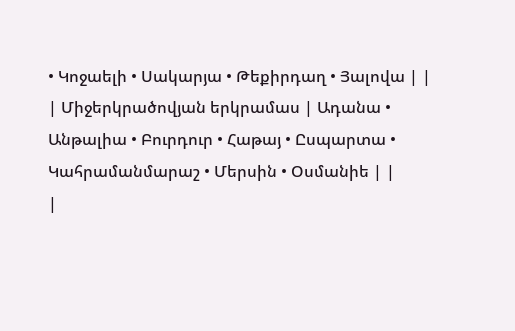• Կոջաելի • Սակարյա • Թեքիրդաղ • Յալովա | |
| Միջերկրածովյան երկրամաս | Ադանա • Անթալիա • Բուրդուր • Հաթայ • Ըսպարտա • Կահրամանմարաշ • Մերսին • Օսմանիե | |
|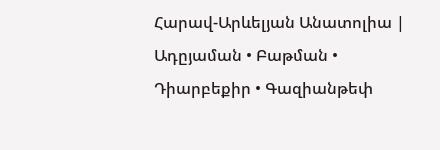Հարավ-Արևելյան Անատոլիա | Ադըյաման • Բաթման • Դիարբեքիր • Գազիանթեփ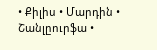• Քիլիս • Մարդին • Շանլըուրֆա •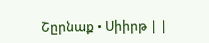Շըրնաք • Սիիրթ | |